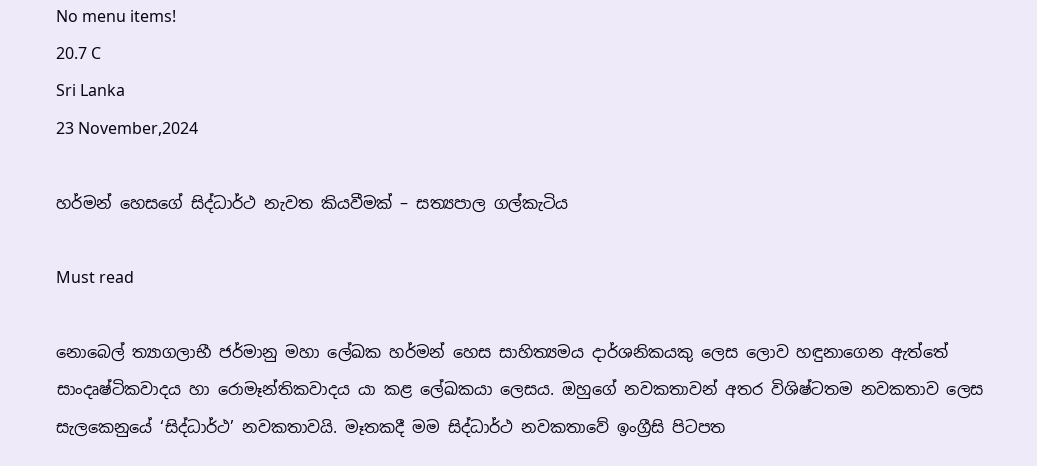No menu items!
20.7 C
Sri Lanka
23 November,2024

හර්මන් හෙසගේ සිද්ධාර්ථ නැවත කියවීමක් – සත්‍යපාල ගල්කැටිය

Must read

නොබෙල් ත්‍යාගලාභී ජර්මානු මහා ලේඛක හර්මන් හෙස සාහිත්‍යමය දාර්ශනිකයකු ලෙස ලොව හඳුනාගෙන ඇත්තේ සාංදෘෂ්ටිකවාදය හා රොමෑන්තිකවාදය යා කළ ලේඛකයා ලෙසය. ඔහුගේ නවකතාවන් අතර විශිෂ්ටතම නවකතාව ලෙස සැලකෙනුයේ ‘සිද්ධාර්ථ’ නවකතාවයි. මෑතකදී මම සිද්ධාර්ථ නවකතාවේ ඉංග්‍රීසි පිටපත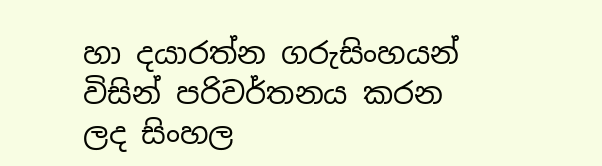හා දයාරත්න ගරුසිංහයන් විසින් පරිවර්තනය කරන ලද සිංහල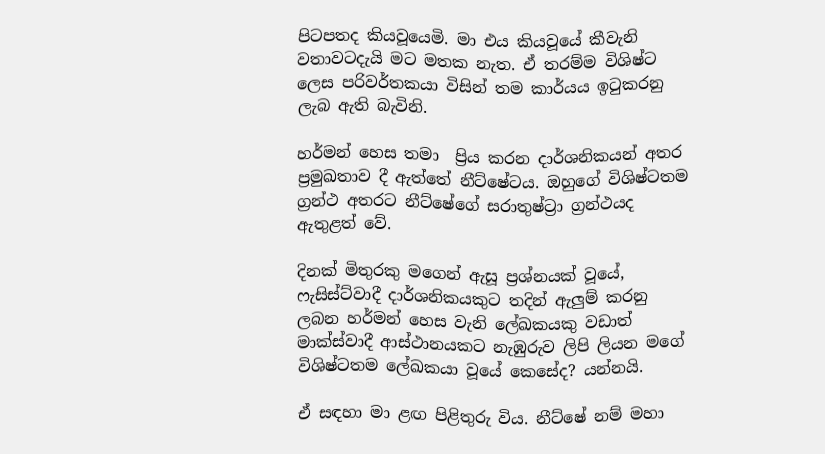පිටපතද කියවූයෙමි. මා එය කියවූයේ කීවැනි වතාවටදැයි මට මතක නැත. ඒ තරම්ම විශිෂ්ට ලෙස පරිවර්තකයා විසින් තම කාර්යය ඉටුකරනු ලැබ ඇති බැවිනි.

හර්මන් හෙස තමා  ප්‍රිය කරන දාර්ශනිකයන් අතර ප්‍රමුඛතාව දී ඇත්තේ නීට්ෂේටය. ඔහුගේ විශිෂ්ටතම ග්‍රන්ථ අතරට නීට්ෂේගේ සරාතුෂ්ට්‍රා ග්‍රන්ථයද ඇතුළත් වේ.

දිනක් මිතුරකු මගෙන් ඇසූ ප්‍රශ්නයක් වූයේ, ෆැසිස්ට්වාදී දාර්ශනිකයකුට තදින් ඇලුම් කරනු ලබන හර්මන් හෙස වැනි ලේඛකයකු වඩාත් මාක්ස්වාදී ආස්ථානයකට නැඹුරුව ලිපි ලියන මගේ විශිෂ්ටතම ලේඛකයා වූයේ කෙසේද? යන්නයි.

ඒ සඳහා මා ළඟ පිළිතුරු විය. නීට්ෂේ නම් මහා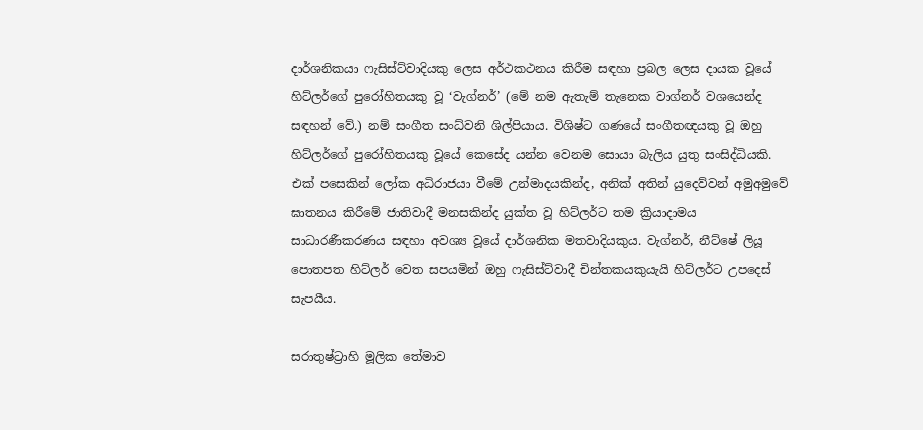දාර්ශනිකයා ෆැසිස්ට්වාදියකු ලෙස අර්ථකථනය කිරීම සඳහා ප්‍රබල ලෙස දායක වූයේ හිට්ලර්ගේ පුරෝහිතයකු වූ ‘වැග්නර්’ (මේ නම ඇතැම් තැනෙක වාග්නර් වශයෙන්ද සඳහන් වේ.) නම් සංගීත සංධ්වනි ශිල්පියාය. විශිෂ්ට ගණයේ සංගීතඥයකු වූ ඔහු හිට්ලර්ගේ පුරෝහිතයකු වූයේ කෙසේද යන්න වෙනම සොයා බැලිය යුතු සංසිද්ධියකි. එක් පසෙකින් ලෝක අධිරාජයා වීමේ උන්මාදයකින්ද, අනික් අතින් යුදෙව්වන් අමුඅමුවේ ඝාතනය කිරීමේ ජාතිවාදී මනසකින්ද යුක්ත වූ හිට්ලර්ට තම ක්‍රියාදාමය සාධාරණීකරණය සඳහා අවශ්‍ය වූයේ දාර්ශනික මතවාදියකුය. වැග්නර්, නීට්ෂේ ලියූ පොතපත හිට්ලර් වෙත සපයමින් ඔහු ෆැසිස්ට්වාදී චින්තකයකුයැයි හිට්ලර්ට උපදෙස් සැපයීය.

සරාතුෂ්ට්‍රාහි මූලික තේමාව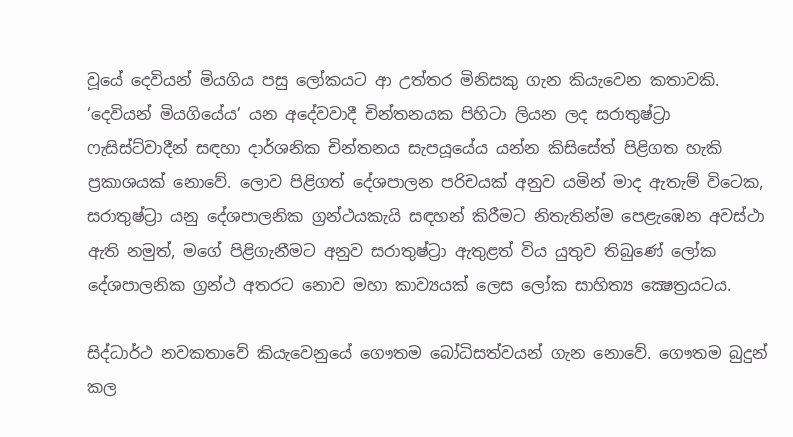වූයේ දෙවියන් මියගිය පසු ලෝකයට ආ උත්තර මිනිසකු ගැන කියැවෙන කතාවකි. ‘දෙවියන් මියගියේය’ යන අදේවවාදී චින්තනයක පිහිටා ලියන ලද සරාතුෂ්ට්‍රා ෆැසිස්ට්වාදීන් සඳහා දාර්ශනික චින්තනය සැපයූයේය යන්න කිසිසේත් පිළිගත හැකි ප්‍රකාශයක් නොවේ. ලොව පිළිගත් දේශපාලන පරිචයක් අනුව යමින් මාද ඇතැම් විටෙක, සරාතුෂ්ට්‍රා යනු දේශපාලනික ග්‍රන්ථයකැයි සඳහන් කිරීමට නිතැතින්ම පෙළැඹෙන අවස්ථා ඇති නමුත්, මගේ පිළිගැනීමට අනුව සරාතුෂ්ට්‍රා ඇතුළත් විය යුතුව තිබුණේ ලෝක දේශපාලනික ග්‍රන්ථ අතරට නොව මහා කාව්‍යයක් ලෙස ලෝක සාහිත්‍ය ක්‍ෂෙත්‍රයටය.

සිද්ධාර්ථ නවකතාවේ කියැවෙනුයේ ගෞතම බෝධිසත්වයන් ගැන නොවේ. ගෞතම බුදුන් කල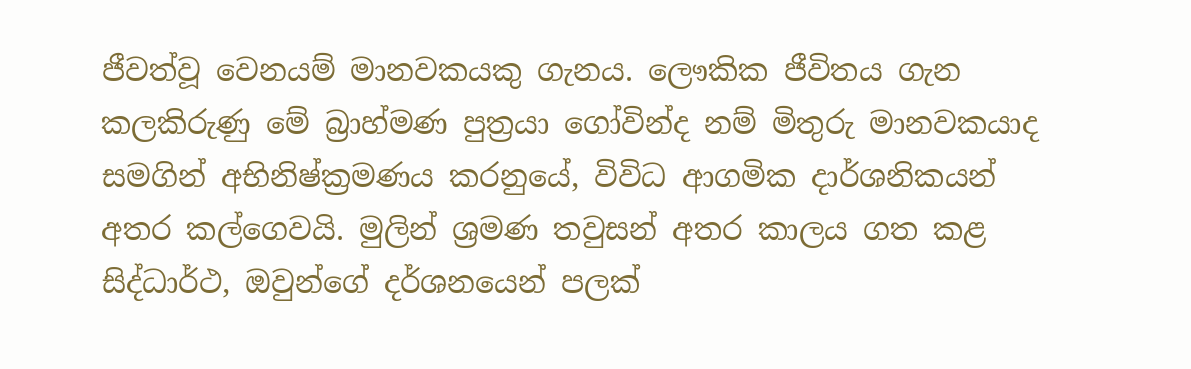ජීවත්වූ වෙනයම් මානවකයකු ගැනය. ලෞකික ජීවිතය ගැන කලකිරුණු මේ බ්‍රාහ්මණ පුත්‍රයා ගෝවින්ද නම් මිතුරු මානවකයාද සමගින් අභිනිෂ්ක්‍රමණය කරනුයේ, විවිධ ආගමික දාර්ශනිකයන් අතර කල්ගෙවයි. මුලින් ශ්‍රමණ තවුසන් අතර කාලය ගත කළ සිද්ධාර්ථ, ඔවුන්ගේ දර්ශනයෙන් පලක්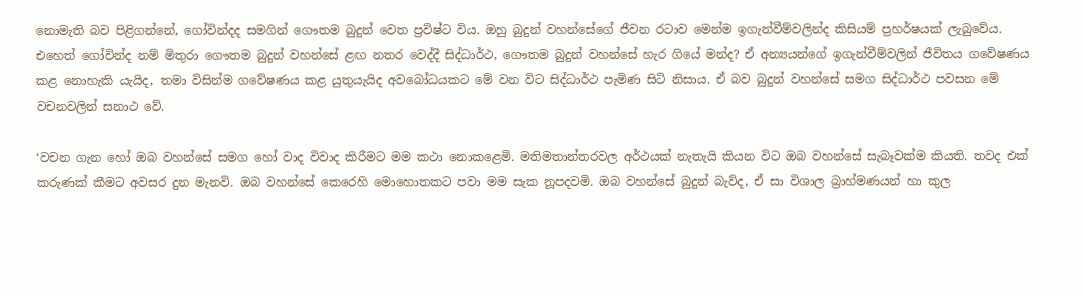නොමැති බව පිළිගන්නේ, ගෝවින්දද සමගින් ගෞතම බුදුන් වෙත ප්‍රවිෂ්ට විය. ඔහු බුදුන් වහන්සේගේ ජීවන රටාව මෙන්ම ඉගැන්වීම්වලින්ද කිසියම් ප්‍රහර්ෂයක් ලැබුවේය. එහෙත් ගෝවින්ද නම් මිතුරා ගෞතම බුදුන් වහන්සේ ළඟ නතර වෙද්දී සිද්ධාර්ථ, ගෞතම බුදුන් වහන්සේ හැර ගියේ මන්ද? ඒ අන්‍යයන්ගේ ඉගැන්වීම්වලින් ජීවිතය ගවේෂණය කළ නොහැකි යැයිද, තමා විසින්ම ගවේෂණය කළ යුතුයැයිද අවබෝධයකට මේ වන විට සිද්ධාර්ථ පැමිණ සිටි නිසාය. ඒ බව බුදුන් වහන්සේ සමග සිද්ධාර්ථ පවසන මේ වචනවලින් සනාථ වේ.

‘වචන ගැන හෝ ඔබ වහන්සේ සමග හෝ වාද විවාද කිරීමට මම කථා නොකළෙමි. මතිමතාන්තරවල අර්ථයක් නැතැයි කියන විට ඔබ වහන්සේ සැබෑවක්ම කියති. තවද එක් කරුණක් කීමට අවසර දුන මැනවි. ඔබ වහන්සේ කෙරෙහි මොහොතකට පවා මම සැක නූපදවමි. ඔබ වහන්සේ බුදුන් බැව්ද, ඒ සා විශාල බ්‍රාහ්මණයන් හා කුල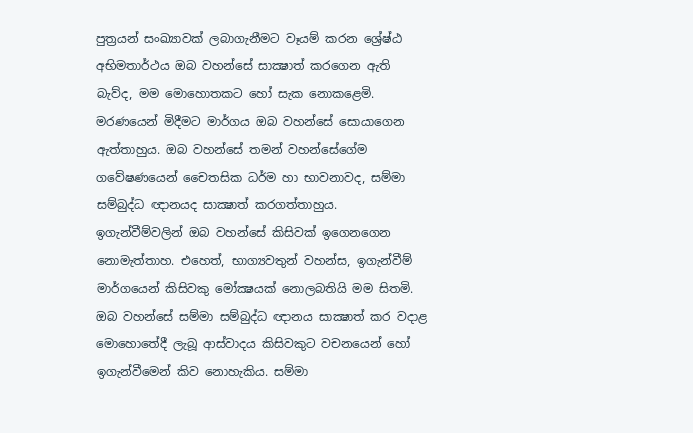පුත්‍රයන් සංඛ්‍යාවක් ලබාගැනීමට වෑයම් කරන ශ්‍රේෂ්ඨ අභිමතාර්ථය ඔබ වහන්සේ සාක්‍ෂාත් කරගෙන ඇති බැව්ද, මම මොහොතකට හෝ සැක නොකළෙමි. මරණයෙන් මිදීමට මාර්ගය ඔබ වහන්සේ සොයාගෙන ඇත්තාහුය. ඔබ වහන්සේ තමන් වහන්සේගේම ගවේෂණයෙන් චෛතසික ධර්ම හා භාවනාවද, සම්මා සම්බුද්ධ ඥානයද සාක්‍ෂාත් කරගත්තාහුය. ඉගැන්වීම්වලින් ඔබ වහන්සේ කිසිවක් ඉගෙනගෙන නොමැත්තාහ. එහෙත්, භාග්‍යවතුන් වහන්ස, ඉගැන්වීම් මාර්ගයෙන් කිසිවකු මෝක්‍ෂයක් නොලබතියි මම සිතමි. ඔබ වහන්සේ සම්මා සම්බුද්ධ ඥානය සාක්‍ෂාත් කර වදාළ මොහොතේදී ලැබූ ආස්වාදය කිසිවකුට වචනයෙන් හෝ ඉගැන්වීමෙන් කිව නොහැකිය. සම්මා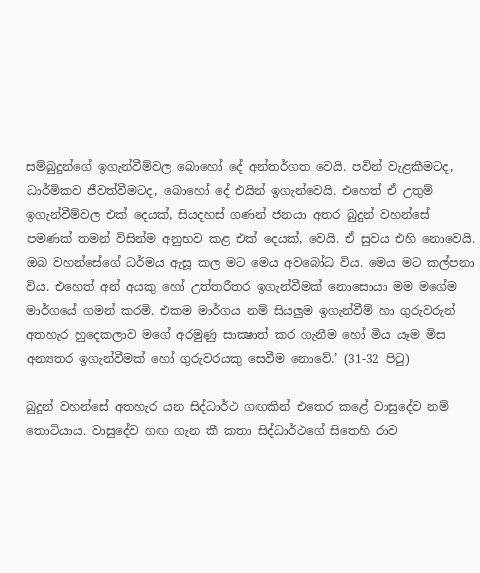සම්බුදුන්ගේ ඉගැන්වීම්වල බොහෝ දේ අන්තර්ගත වෙයි. පවින් වැළකීමටද, ධාර්මිකව ජීවත්වීමටද, බොහෝ දේ එයින් ඉගැන්වෙයි. එහෙත් ඒ උතුම් ඉගැන්වීම්වල එක් දෙයක්, සියදහස් ගණන් ජනයා අතර බුදුන් වහන්සේ පමණක් තමන් විසින්ම අනුභව කළ එක් දෙයක්, වෙයි. ඒ සුවය එහි නොවෙයි. ඔබ වහන්සේගේ ධර්මය ඇසූ කල මට මෙය අවබෝධ විය. මෙය මට කල්පනා විය. එහෙත් අන් අයකු හෝ උත්තරීතර ඉගැන්වීමක් නොසොයා මම මගේම මාර්ගයේ ගමන් කරමි. එකම මාර්ගය නම් සියලුම ඉගැන්වීම් හා ගුරුවරුන් අතහැර හුදෙකලාව මගේ අරමුණු සාක්‍ෂාත් කර ගැනීම හෝ මිය යෑම මිස අන්‍යතර ඉගැන්වීමක් හෝ ගුරුවරයකු සෙවීම නොවේ.’ (31-32 පිටු)

බුදුන් වහන්සේ අතහැර යන සිද්ධාර්ථ ගඟකින් එතෙර කළේ වාසුදේව නම් තොටියාය. වාසුදේව ගඟ ගැන කී කතා සිද්ධාර්ථගේ සිතෙහි රාව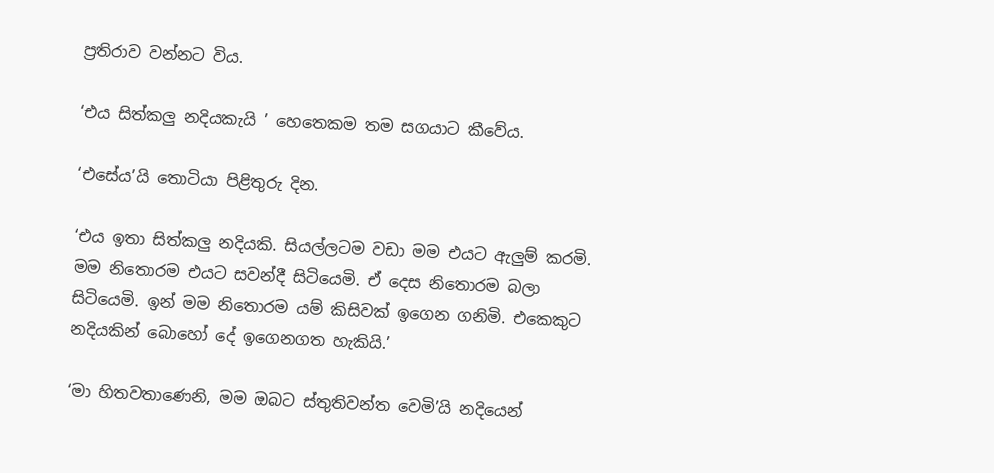ප්‍රතිරාව වන්නට විය.

‘එය සිත්කලු නදියකැයි ’ හෙතෙකම තම සගයාට කීවේය.

‘එසේය’යි තොටියා පිළිතුරු දින.

‘එය ඉතා සිත්කලු නදියකි. සියල්ලටම වඩා මම එයට ඇලුම් කරමි. මම නිතොරම එයට සවන්දී සිටියෙමි. ඒ දෙස නිතොරම බලා සිටියෙමි. ඉන් මම නිතොරම යම් කිසිවක් ඉගෙන ගනිමි. එකෙකුට නදියකින් බොහෝ දේ ඉගෙනගත හැකියි.’

‘මා හිතවතාණෙනි, මම ඔබට ස්තුතිවන්ත වෙමි’යි නදියෙන්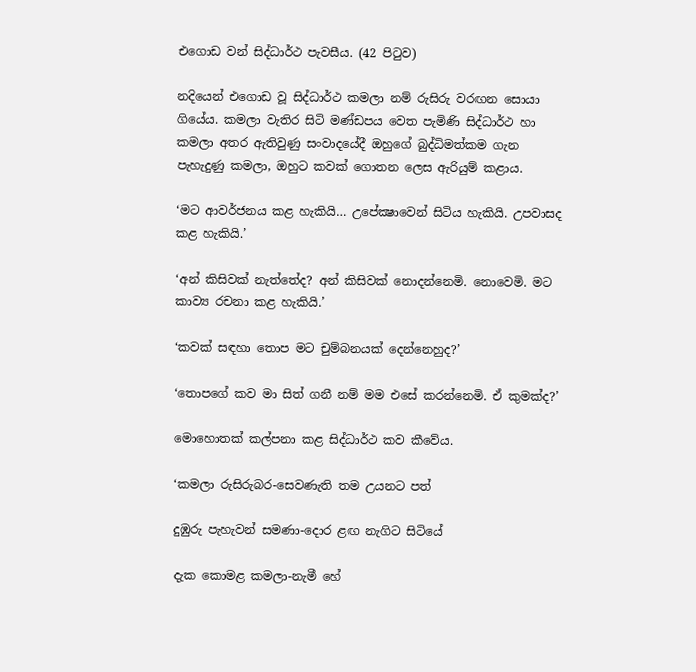එගොඩ වන් සිද්ධාර්ථ පැවසීය. (42 පිටුව)

නදියෙන් එගොඩ වූ සිද්ධාර්ථ කමලා නම් රුසිරු වරඟන සොයා ගියේය. කමලා වැතිර සිටි මණ්ඩපය වෙත පැමිණි සිද්ධාර්ථ හා කමලා අතර ඇතිවුණු සංවාදයේදී ඔහුගේ බුද්ධිමත්කම ගැන පැහැදුණු කමලා, ඔහුට කවක් ගොතන ලෙස ඇරියුම් කළාය.

‘මට ආවර්ජනය කළ හැකියි… උපේක්‍ෂාවෙන් සිටිය හැකියි. උපවාසද කළ හැකියි.’

‘අන් කිසිවක් නැත්තේද? අන් කිසිවක් නොදන්නෙමි. නොවෙමි. මට කාව්‍ය රචනා කළ හැකියි.’

‘කවක් සඳහා තොප මට චුම්බනයක් දෙන්නෙහුද?’

‘තොපගේ කව මා සිත් ගනී නම් මම එසේ කරන්නෙමි. ඒ කුමක්ද?’

මොහොතක් කල්පනා කළ සිද්ධාර්ථ කව කීවේය.

‘කමලා රුසිරුබර-සෙවණැති තම උයනට පත්

දුඹුරු පැහැවන් සමණා-දොර ළඟ නැගිට සිටියේ

දැක කොමළ කමලා-නැමී හේ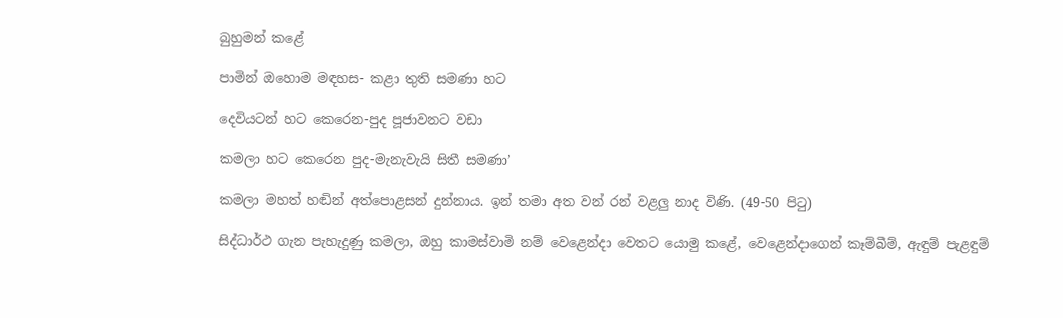බුහුමන් කළේ

පාමින් ඔහොම මඳහස- කළා තුති සමණා හට

දෙවියටන් හට කෙරෙන-පුද පූජාවනට වඩා

කමලා හට කෙරෙන පුද-මැනැවැයි සිතී සමණා’

කමලා මහත් හඬින් අත්පොළසන් දුන්නාය. ඉන් තමා අත වන් රන් වළලු නාද විණි. (49-50 පිටු)

සිද්ධාර්ථ ගැන පැහැදුණු කමලා, ඔහු කාමස්වාමි නම් වෙළෙන්දා වෙතට යොමු කළේ, වෙළෙන්දාගෙන් කෑම්බීම්, ඇඳුම් පැළඳුම්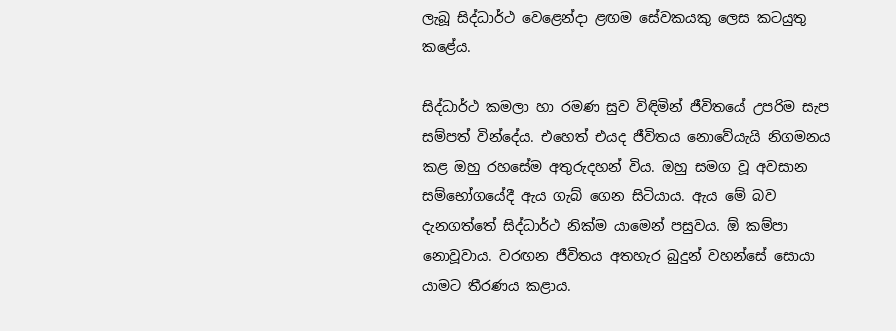ලැබූ සිද්ධාර්ථ වෙළෙන්දා ළඟම සේවකයකු ලෙස කටයුතු කළේය.

සිද්ධාර්ථ කමලා හා රමණ සුව විඳිමින් ජීවිතයේ උපරිම සැප සම්පත් වින්දේය. එහෙත් එයද ජීවිතය නොවේයැයි නිගමනය කළ ඔහු රහසේම අතුරුදහන් විය. ඔහු සමග වූ අවසාන සම්භෝගයේදී ඇය ගැබ් ගෙන සිටියාය. ඇය මේ බව දැනගත්තේ සිද්ධාර්ථ නික්ම යාමෙන් පසුවය. ඕ කම්පා නොවූවාය. වරඟන ජීවිතය අතහැර බුදුන් වහන්සේ සොයා යාමට තීරණය කළාය.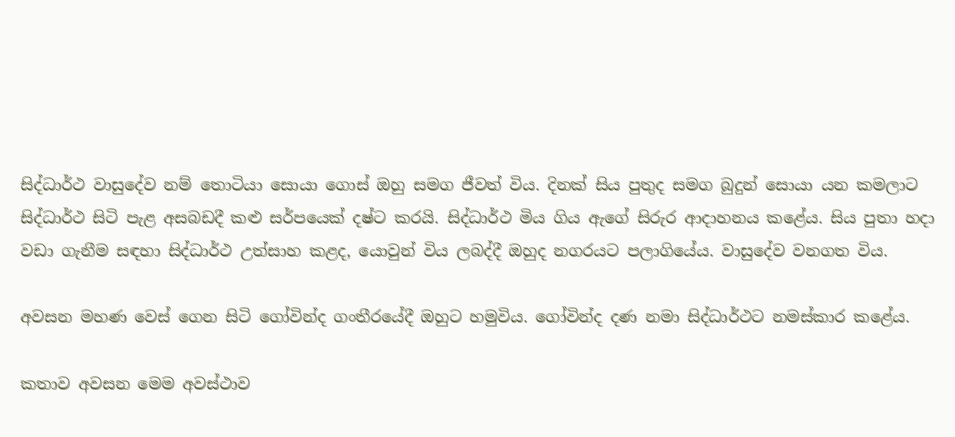සිද්ධාර්ථ වාසුදේව නම් තොටියා සොයා ගොස් ඔහු සමග ජීවත් විය. දිනක් සිය පුතුද සමග බුදුන් සොයා යන කමලාට සිද්ධාර්ථ සිටි පැළ අසබඩදී කළු සර්පයෙක් දෂ්ට කරයි. සිද්ධාර්ථ මිය ගිය ඇගේ සිරුර ආදාහනය කළේය. සිය පුතා හදා වඩා ගැනීම සඳහා සිද්ධාර්ථ උත්සාහ කළද, යොවුන් විය ලබද්දී ඔහුද නගරයට පලාගියේය. වාසුදේව වනගත විය.

අවසන මහණ වෙස් ගෙන සිටි ගෝවින්ද ගංතීරයේදී ඔහුට හමුවිය. ගෝවින්ද දණ නමා සිද්ධාර්ථට නමස්කාර කළේය.

කතාව අවසන මෙම අවස්ථාව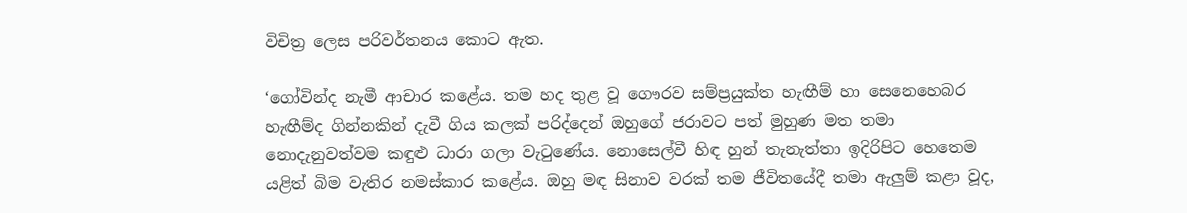විචිත්‍ර ලෙස පරිවර්තනය කොට ඇත.

‘ගෝවින්ද නැමී ආචාර කළේය. තම හද තුළ වූ ගෞරව සම්ප්‍රයුක්ත හැඟීම් හා සෙනෙහෙබර හැඟීම්ද ගින්නකින් දැවී ගිය කලක් පරිද්දෙන් ඔහුගේ ජරාවට පත් මුහුණ මත තමා නොදැනුවත්වම කඳුළු ධාරා ගලා වැටුණේය. නොසෙල්වී හිඳ හුන් තැනැත්තා ඉදිරිපිට හෙතෙම යළිත් බිම වැතිර නමස්කාර කළේය. ඔහු මඳ සිනාව වරක් තම ජීවිතයේදී තමා ඇලුම් කළා වූද,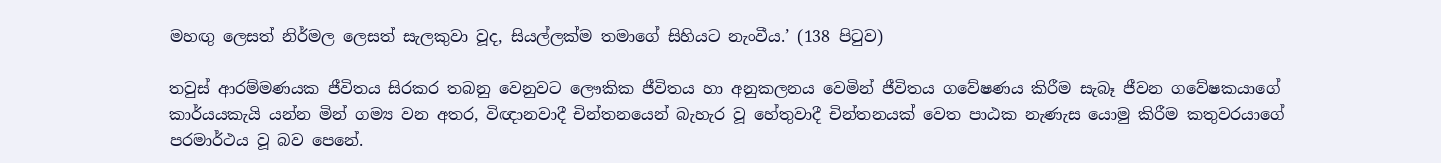මහඟු ලෙසත් නිර්මල ලෙසත් සැලකුවා වූද, සියල්ලක්ම තමාගේ සිහියට නැංවීය.’ (138 පිටුව)

තවුස් ආරම්මණයක ජීවිතය සිරකර තබනු වෙනුවට ලෞකික ජීවිතය හා අනුකලනය වෙමින් ජීවිතය ගවේෂණය කිරීම සැබෑ ජීවන ගවේෂකයාගේ කාර්යයකැයි යන්න මින් ගම්‍ය වන අතර, විඥානවාදී චින්තනයෙන් බැහැර වූ හේතුවාදී චින්තනයක් වෙත පාඨක නැණැස යොමු කිරීම කතුවරයාගේ පරමාර්ථය වූ බව පෙනේ.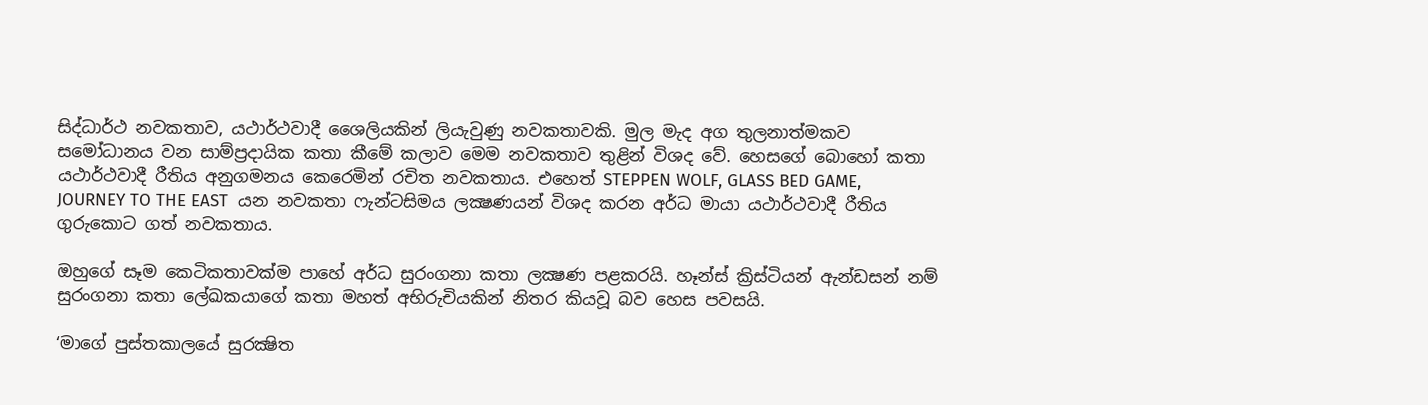සිද්ධාර්ථ නවකතාව, යථාර්ථවාදී ශෛලියකින් ලියැවුණු නවකතාවකි. මුල මැද අග තුලනාත්මකව සමෝධානය වන සාම්ප්‍රදායික කතා කීමේ කලාව මෙම නවකතාව තුළින් විශද වේ. හෙසගේ බොහෝ කතා යථාර්ථවාදී රීතිය අනුගමනය කෙරෙමින් රචිත නවකතාය. එහෙත් STEPPEN WOLF, GLASS BED GAME, JOURNEY TO THE EAST  යන නවකතා ෆැන්ටසිමය ලක්‍ෂණයන් විශද කරන අර්ධ මායා යථාර්ථවාදී රීතිය ගුරුකොට ගත් නවකතාය.

ඔහුගේ සෑම කෙටිකතාවක්ම පාහේ අර්ධ සුරංගනා කතා ලක්‍ෂණ පළකරයි. හෑන්ස් ක්‍රිස්ටියන් ඇන්ඩසන් නම් සුරංගනා කතා ලේඛකයාගේ කතා මහත් අභිරුචියකින් නිතර කියවූ බව හෙස පවසයි.

‘මාගේ පුස්තකාලයේ සුරක්‍ෂිත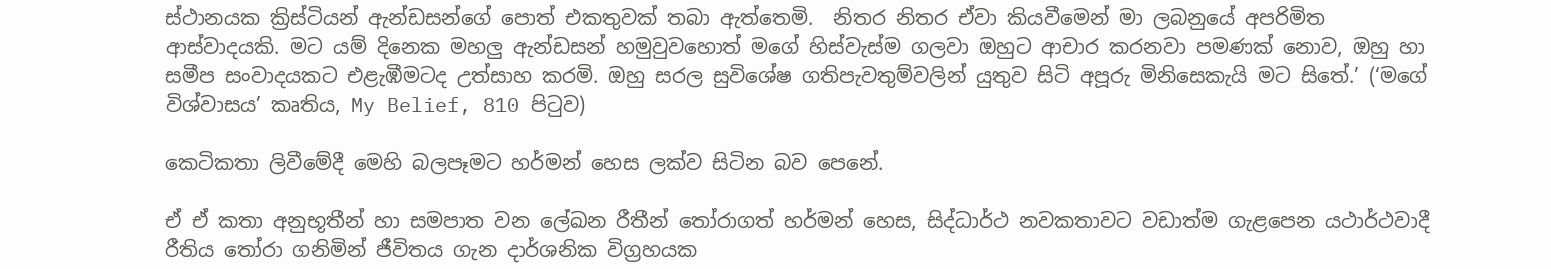ස්ථානයක ක්‍රිස්ටියන් ඇන්ඩසන්ගේ පොත් එකතුවක් තබා ඇත්තෙමි.  නිතර නිතර ඒවා කියවීමෙන් මා ලබනුයේ අපරිමිත ආස්වාදයකි. මට යම් දිනෙක මහලු ඇන්ඩසන් හමුවුවහොත් මගේ හිස්වැස්ම ගලවා ඔහුට ආචාර කරනවා පමණක් නොව, ඔහු හා සමීප සංවාදයකට එළැඹීමටද උත්සාහ කරමි. ඔහු සරල සුවිශේෂ ගතිපැවතුම්වලින් යුතුව සිටි අපූරු මිනිසෙකැයි මට සිතේ.’ (‘මගේ විශ්වාසය’ කෘතිය, My Belief, 810 පිටුව)

කෙටිකතා ලිවීමේදී මෙහි බලපෑමට හර්මන් හෙස ලක්ව සිටින බව පෙනේ.

ඒ ඒ කතා අනුභූතීන් හා සමපාත වන ලේඛන රීතීන් තෝරාගත් හර්මන් හෙස, සිද්ධාර්ථ නවකතාවට වඩාත්ම ගැළපෙන යථාර්ථවාදී රීතිය තෝරා ගනිමින් ජීවිතය ගැන දාර්ශනික විග්‍රහයක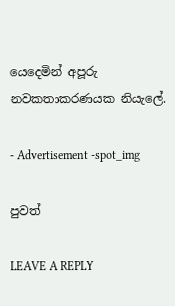යෙදෙමින් අපූරු නවකතාකරණයක නියැලේ.

- Advertisement -spot_img

පුවත්

LEAVE A REPLY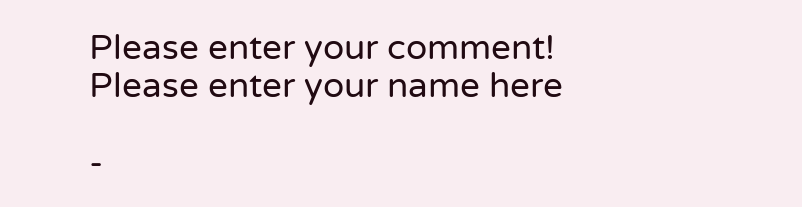Please enter your comment!
Please enter your name here

-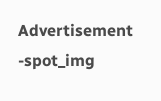Advertisement -spot_img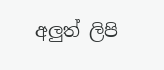අලුත් ලිපි